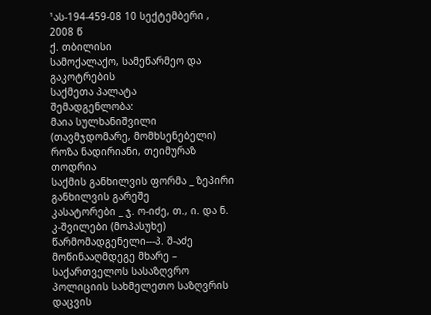¹ას-194-459-08 10 სექტემბერი , 2008 წ
ქ. თბილისი
სამოქალაქო, სამეწარმეო და გაკოტრების
საქმეთა პალატა
შემადგენლობა:
მაია სულხანიშვილი (თავმჯდომარე, მომხსენებელი)
როზა ნადირიანი, თეიმურაზ თოდრია
საქმის განხილვის ფორმა _ ზეპირი განხილვის გარეშე
კასატორები _ ჯ. ო-იძე, თ., ი. და ნ. კ-შვილები (მოპასუხე)
წარმომადგენელი---პ. შ-აძე
მოწინააღმდეგე მხარე – საქართველოს სასაზღვრო პოლიციის სახმელეთო საზღვრის დაცვის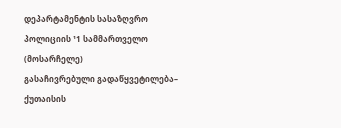დეპარტამენტის სასაზღვრო პოლიციის ¹1 სამმართველო (მოსარჩელე)
გასაჩივრებული გადაწყვეტილება– ქუთაისის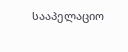სააპელაციო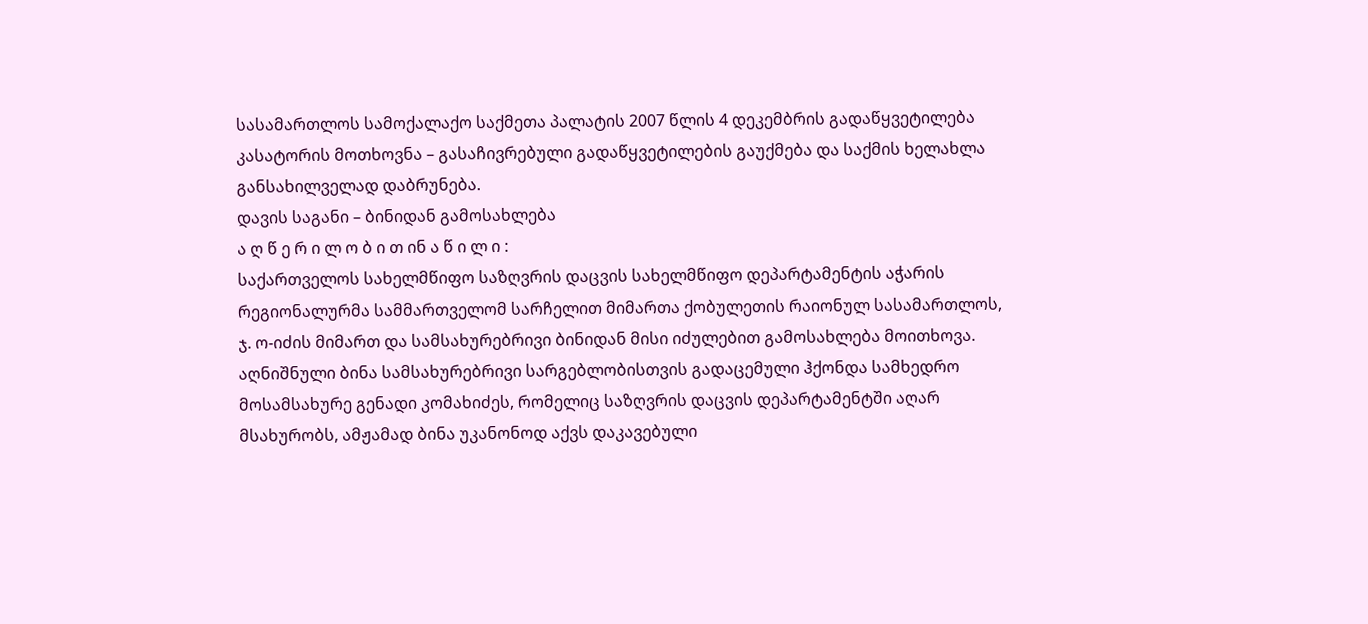სასამართლოს სამოქალაქო საქმეთა პალატის 2007 წლის 4 დეკემბრის გადაწყვეტილება
კასატორის მოთხოვნა – გასაჩივრებული გადაწყვეტილების გაუქმება და საქმის ხელახლა განსახილველად დაბრუნება.
დავის საგანი – ბინიდან გამოსახლება
ა ღ წ ე რ ი ლ ო ბ ი თ ინ ა წ ი ლ ი :
საქართველოს სახელმწიფო საზღვრის დაცვის სახელმწიფო დეპარტამენტის აჭარის რეგიონალურმა სამმართველომ სარჩელით მიმართა ქობულეთის რაიონულ სასამართლოს, ჯ. ო-იძის მიმართ და სამსახურებრივი ბინიდან მისი იძულებით გამოსახლება მოითხოვა.
აღნიშნული ბინა სამსახურებრივი სარგებლობისთვის გადაცემული ჰქონდა სამხედრო მოსამსახურე გენადი კომახიძეს, რომელიც საზღვრის დაცვის დეპარტამენტში აღარ მსახურობს, ამჟამად ბინა უკანონოდ აქვს დაკავებული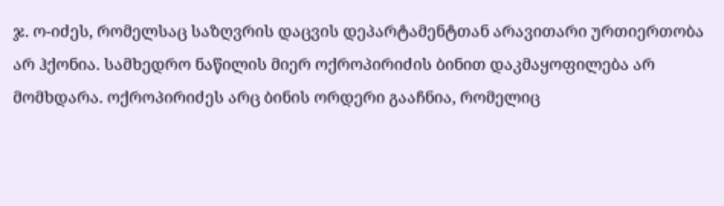ჯ. ო-იძეს, რომელსაც საზღვრის დაცვის დეპარტამენტთან არავითარი ურთიერთობა არ ჰქონია. სამხედრო ნაწილის მიერ ოქროპირიძის ბინით დაკმაყოფილება არ მომხდარა. ოქროპირიძეს არც ბინის ორდერი გააჩნია, რომელიც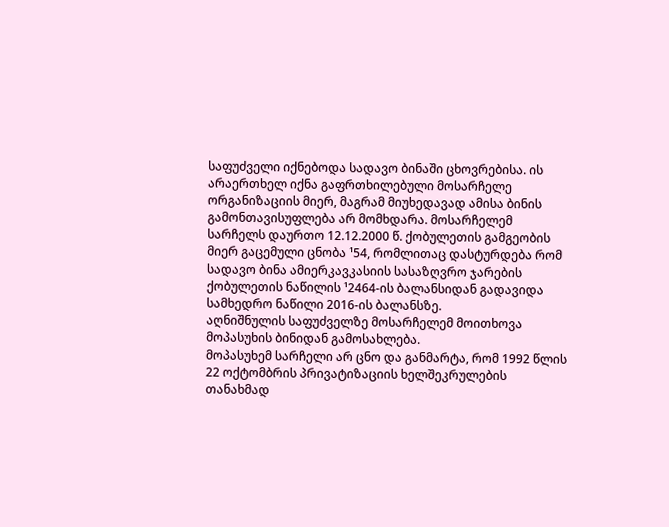საფუძველი იქნებოდა სადავო ბინაში ცხოვრებისა. ის არაერთხელ იქნა გაფრთხილებული მოსარჩელე ორგანიზაციის მიერ, მაგრამ მიუხედავად ამისა ბინის გამონთავისუფლება არ მომხდარა. მოსარჩელემ სარჩელს დაურთო 12.12.2000 წ. ქობულეთის გამგეობის მიერ გაცემული ცნობა ¹54, რომლითაც დასტურდება რომ სადავო ბინა ამიერკავკასიის სასაზღვრო ჯარების ქობულეთის ნაწილის ¹2464-ის ბალანსიდან გადავიდა სამხედრო ნაწილი 2016-ის ბალანსზე.
აღნიშნულის საფუძველზე მოსარჩელემ მოითხოვა მოპასუხის ბინიდან გამოსახლება.
მოპასუხემ სარჩელი არ ცნო და განმარტა, რომ 1992 წლის 22 ოქტომბრის პრივატიზაციის ხელშეკრულების თანახმად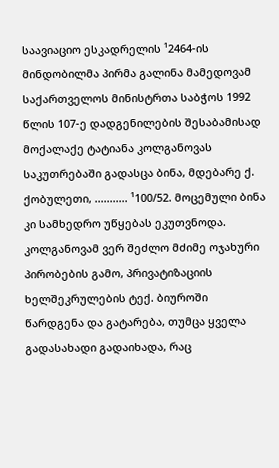საავიაციო ესკადრელის ¹2464-ის მინდობილმა პირმა გალინა მამედოვამ საქართველოს მინისტრთა საბჭოს 1992 წლის 107-ე დადგენილების შესაბამისად მოქალაქე ტატიანა კოლგანოვას საკუთრებაში გადასცა ბინა, მდებარე ქ. ქობულეთი, ........... ¹100/52. მოცემული ბინა კი სამხედრო უწყებას ეკუთვნოდა. კოლგანოვამ ვერ შეძლო მძიმე ოჯახური პირობების გამო, პრივატიზაციის ხელშეკრულების ტექ. ბიუროში წარდგენა და გატარება, თუმცა ყველა გადასახადი გადაიხადა, რაც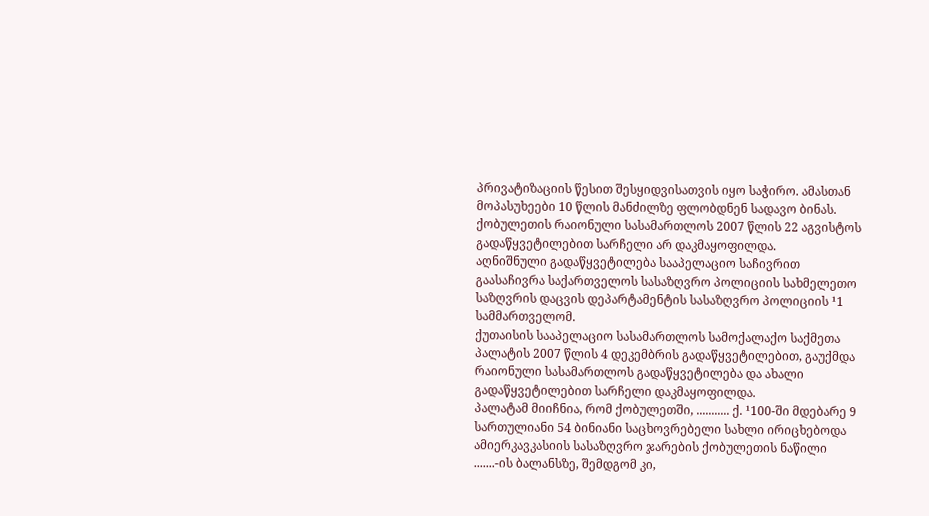პრივატიზაციის წესით შესყიდვისათვის იყო საჭირო. ამასთან მოპასუხეები 10 წლის მანძილზე ფლობდნენ სადავო ბინას.
ქობულეთის რაიონული სასამართლოს 2007 წლის 22 აგვისტოს გადაწყვეტილებით სარჩელი არ დაკმაყოფილდა.
აღნიშნული გადაწყვეტილება სააპელაციო საჩივრით გაასაჩივრა საქართველოს სასაზღვრო პოლიციის სახმელეთო საზღვრის დაცვის დეპარტამენტის სასაზღვრო პოლიციის ¹1 სამმართველომ.
ქუთაისის სააპელაციო სასამართლოს სამოქალაქო საქმეთა პალატის 2007 წლის 4 დეკემბრის გადაწყვეტილებით, გაუქმდა რაიონული სასამართლოს გადაწყვეტილება და ახალი გადაწყვეტილებით სარჩელი დაკმაყოფილდა.
პალატამ მიიჩნია, რომ ქობულეთში, ........... ქ. ¹100-ში მდებარე 9 სართულიანი 54 ბინიანი საცხოვრებელი სახლი ირიცხებოდა ამიერკავკასიის სასაზღვრო ჯარების ქობულეთის ნაწილი .......-ის ბალანსზე, შემდგომ კი,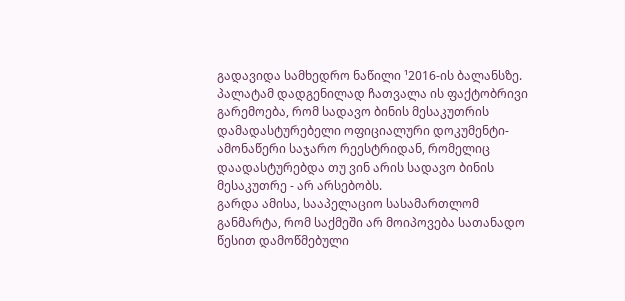გადავიდა სამხედრო ნაწილი ¹2016-ის ბალანსზე.
პალატამ დადგენილად ჩათვალა ის ფაქტობრივი გარემოება, რომ სადავო ბინის მესაკუთრის დამადასტურებელი ოფიციალური დოკუმენტი-ამონაწერი საჯარო რეესტრიდან, რომელიც დაადასტურებდა თუ ვინ არის სადავო ბინის მესაკუთრე - არ არსებობს.
გარდა ამისა, სააპელაციო სასამართლომ განმარტა, რომ საქმეში არ მოიპოვება სათანადო წესით დამოწმებული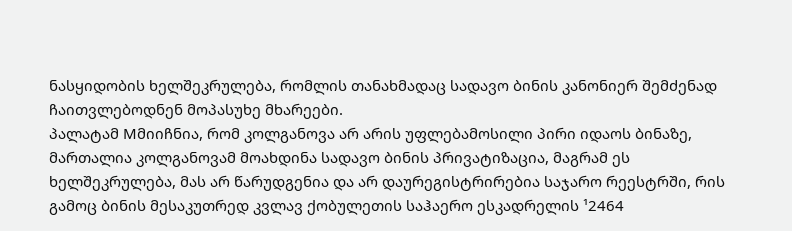ნასყიდობის ხელშეკრულება, რომლის თანახმადაც სადავო ბინის კანონიერ შემძენად ჩაითვლებოდნენ მოპასუხე მხარეები.
პალატამ Mმიიჩნია, რომ კოლგანოვა არ არის უფლებამოსილი პირი იდაოს ბინაზე, მართალია კოლგანოვამ მოახდინა სადავო ბინის პრივატიზაცია, მაგრამ ეს ხელშეკრულება, მას არ წარუდგენია და არ დაურეგისტრირებია საჯარო რეესტრში, რის გამოც ბინის მესაკუთრედ კვლავ ქობულეთის საჰაერო ესკადრელის ¹2464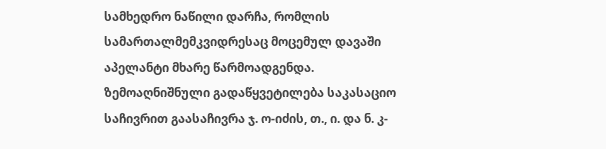სამხედრო ნაწილი დარჩა, რომლის სამართალმემკვიდრესაც მოცემულ დავაში აპელანტი მხარე წარმოადგენდა.
ზემოაღნიშნული გადაწყვეტილება საკასაციო საჩივრით გაასაჩივრა ჯ. ო-იძის, თ., ი. და ნ. კ-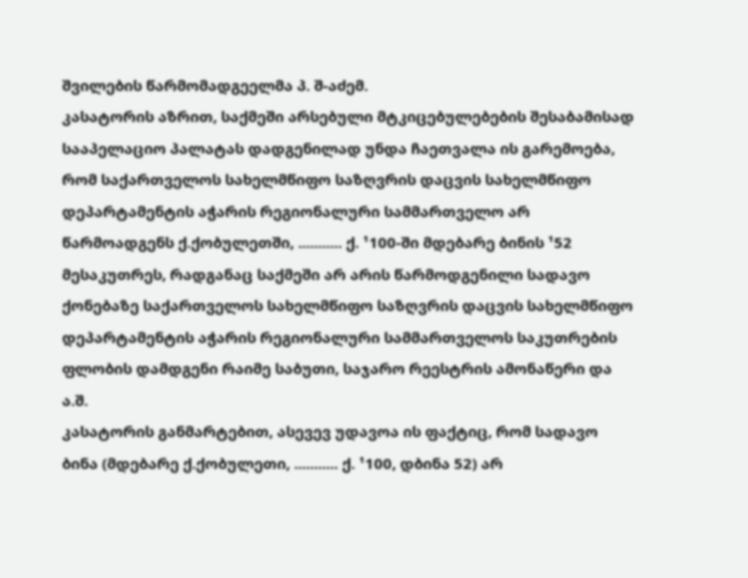შვილების წარმომადგეელმა პ. შ-აძემ.
კასატორის აზრით, საქმეში არსებული მტკიცებულებების შესაბამისად სააპელაციო პალატას დადგენილად უნდა ჩაეთვალა ის გარემოება, რომ საქართველოს სახელმწიფო საზღვრის დაცვის სახელმწიფო დეპარტამენტის აჭარის რეგიონალური სამმართველო არ წარმოადგენს ქ.ქობულეთში, ........... ქ. ¹100-ში მდებარე ბინის ¹52 მესაკუთრეს, რადგანაც საქმეში არ არის წარმოდგენილი სადავო ქონებაზე საქართველოს სახელმწიფო საზღვრის დაცვის სახელმწიფო დეპარტამენტის აჭარის რეგიონალური სამმართველოს საკუთრების ფლობის დამდგენი რაიმე საბუთი, საჯარო რეესტრის ამონაწერი და ა.შ.
კასატორის განმარტებით, ასევევ უდავოა ის ფაქტიც, რომ სადავო ბინა (მდებარე ქ.ქობულეთი, ........... ქ. ¹100, დბინა 52) არ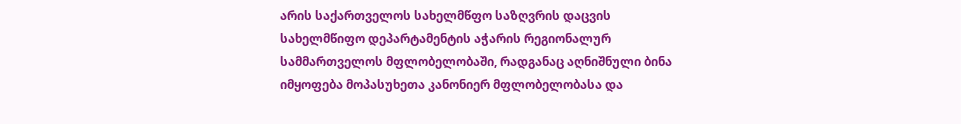არის საქართველოს სახელმწფო საზღვრის დაცვის სახელმწიფო დეპარტამენტის აჭარის რეგიონალურ სამმართველოს მფლობელობაში, რადგანაც აღნიშნული ბინა იმყოფება მოპასუხეთა კანონიერ მფლობელობასა და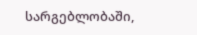სარგებლობაში,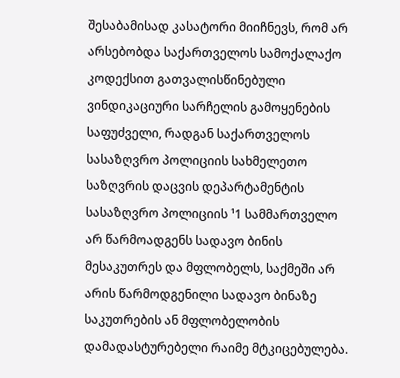შესაბამისად კასატორი მიიჩნევს, რომ არ არსებობდა საქართველოს სამოქალაქო კოდექსით გათვალისწინებული ვინდიკაციური სარჩელის გამოყენების საფუძველი, რადგან საქართველოს სასაზღვრო პოლიციის სახმელეთო საზღვრის დაცვის დეპარტამენტის სასაზღვრო პოლიციის ¹1 სამმართველო არ წარმოადგენს სადავო ბინის მესაკუთრეს და მფლობელს, საქმეში არ არის წარმოდგენილი სადავო ბინაზე საკუთრების ან მფლობელობის დამადასტურებელი რაიმე მტკიცებულება.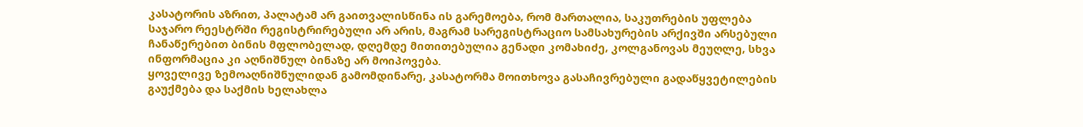კასატორის აზრით, პალატამ არ გაითვალისწინა ის გარემოება, რომ მართალია, საკუთრების უფლება საჯარო რეესტრში რეგისტრირებული არ არის, მაგრამ სარეგისტრაციო სამსახურების არქივში არსებული ჩანაწერებით ბინის მფლობელად, დღემდე მითითებულია გენადი კომახიძე, კოლგანოვას მეუღლე, სხვა ინფორმაცია კი აღნიშნულ ბინაზე არ მოიპოვება.
ყოველივე ზემოაღნიშნულიდან გამომდინარე, კასატორმა მოითხოვა გასაჩივრებული გადაწყვეტილების გაუქმება და საქმის ხელახლა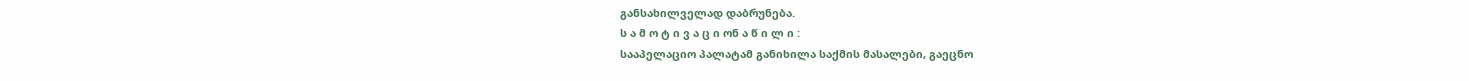განსახილველად დაბრუნება.
ს ა მ ო ტ ი ვ ა ც ი ონ ა წ ი ლ ი :
სააპელაციო პალატამ განიხილა საქმის მასალები, გაეცნო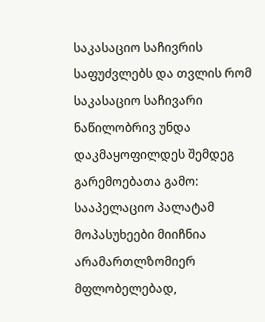საკასაციო საჩივრის საფუძვლებს და თვლის რომ საკასაციო საჩივარი ნაწილობრივ უნდა დაკმაყოფილდეს შემდეგ გარემოებათა გამო:
სააპელაციო პალატამ მოპასუხეები მიიჩნია არამართლზომიერ მფლობელებად,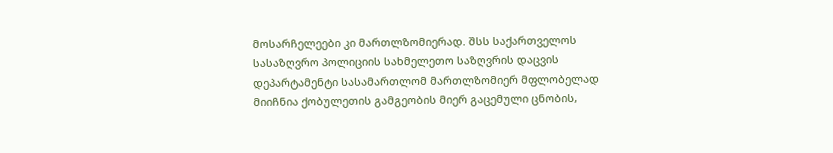მოსარჩელეები კი მართლზომიერად. შსს საქართველოს სასაზღვრო პოლიციის სახმელეთო საზღვრის დაცვის დეპარტამენტი სასამართლომ მართლზომიერ მფლობელად მიიჩნია ქობულეთის გამგეობის მიერ გაცემული ცნობის,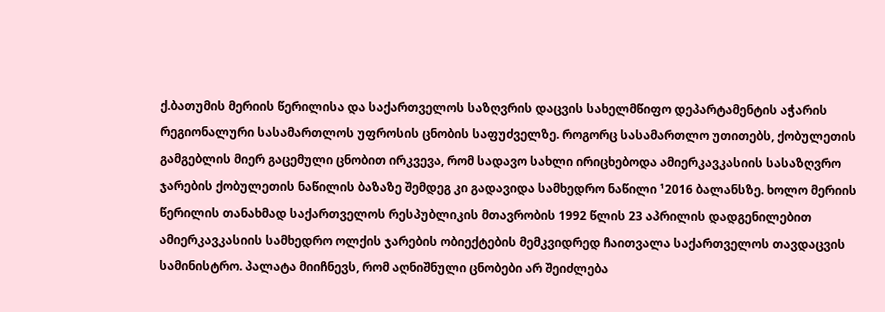ქ.ბათუმის მერიის წერილისა და საქართველოს საზღვრის დაცვის სახელმწიფო დეპარტამენტის აჭარის რეგიონალური სასამართლოს უფროსის ცნობის საფუძველზე. როგორც სასამართლო უთითებს, ქობულეთის გამგებლის მიერ გაცემული ცნობით ირკვევა, რომ სადავო სახლი ირიცხებოდა ამიერკავკასიის სასაზღვრო ჯარების ქობულეთის ნაწილის ბაზაზე შემდეგ კი გადავიდა სამხედრო ნაწილი ¹2016 ბალანსზე. ხოლო მერიის წერილის თანახმად საქართველოს რესპუბლიკის მთავრობის 1992 წლის 23 აპრილის დადგენილებით ამიერკავკასიის სამხედრო ოლქის ჯარების ობიექტების მემკვიდრედ ჩაითვალა საქართველოს თავდაცვის სამინისტრო. პალატა მიიჩნევს, რომ აღნიშნული ცნობები არ შეიძლება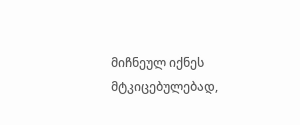მიჩნეულ იქნეს მტკიცებულებად,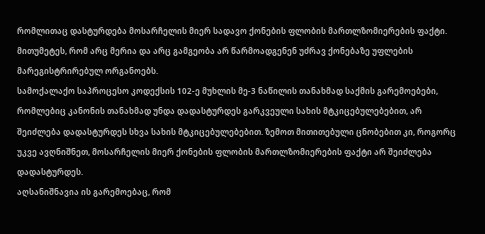რომლითაც დასტურდება მოსარჩელის მიერ სადავო ქონების ფლობის მართლზომიერების ფაქტი. მითუმეტეს, რომ არც მერია და არც გამგეობა არ წარმოადგენენ უძრავ ქონებაზე უფლების მარეგისტრირებულ ორგანოებს.
სამოქალაქო საპროცესო კოდექსის 102-ე მუხლის მე-3 ნაწილის თანახმად საქმის გარემოებები, რომლებიც კანონის თანახმად უნდა დადასტურდეს გარკვეული სახის მტკიცებულებებით, არ შეიძლება დადასტურდეს სხვა სახის მტკიცებულებებით. ზემოთ მითითებული ცნობებით კი, როგორც უკვე ავღნიშნეთ, მოსარჩელის მიერ ქონების ფლობის მართლზომიერების ფაქტი არ შეიძლება დადასტურდეს.
აღსანიშნავია ის გარემოებაც, რომ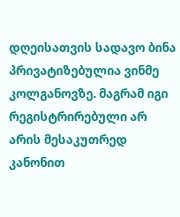დღეისათვის სადავო ბინა პრივატიზებულია ვინმე კოლგანოვზე. მაგრამ იგი რეგისტრირებული არ არის მესაკუთრედ კანონით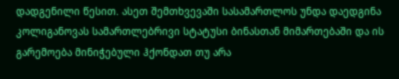დადგენილი წესით. ასეთ შემთხვევაში სასამართლოს უნდა დაედგინა კოლიგანოვას სამართლებრივი სტატუსი ბინასთან მიმართებაში და ის გარემოება მინიჭებული ჰქონდათ თუ არა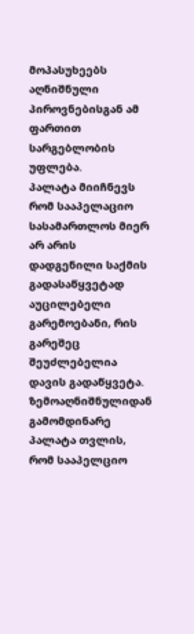მოპასუხეებს აღნიშნული პიროვნებისგან ამ ფართით სარგებლობის უფლება.
პალატა მიიჩნევს რომ სააპელაციო სასამართლოს მიერ არ არის დადგენილი საქმის გადასაწყვეტად აუცილებელი გარემოებანი, რის გარეშეც შეუძლებელია დავის გადაწყვეტა.
ზემოაღნიშნულიდან გამომდინარე პალატა თვლის, რომ სააპელციო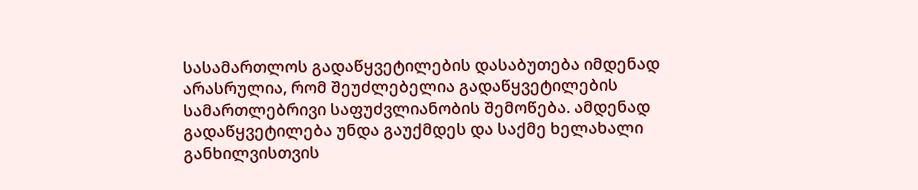სასამართლოს გადაწყვეტილების დასაბუთება იმდენად არასრულია, რომ შეუძლებელია გადაწყვეტილების სამართლებრივი საფუძვლიანობის შემოწება. ამდენად გადაწყვეტილება უნდა გაუქმდეს და საქმე ხელახალი განხილვისთვის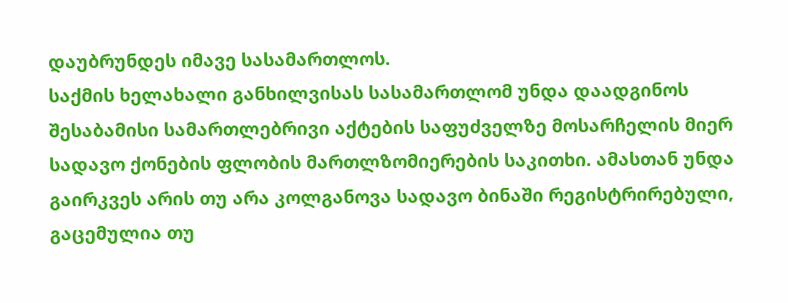დაუბრუნდეს იმავე სასამართლოს.
საქმის ხელახალი განხილვისას სასამართლომ უნდა დაადგინოს შესაბამისი სამართლებრივი აქტების საფუძველზე მოსარჩელის მიერ სადავო ქონების ფლობის მართლზომიერების საკითხი. ამასთან უნდა გაირკვეს არის თუ არა კოლგანოვა სადავო ბინაში რეგისტრირებული, გაცემულია თუ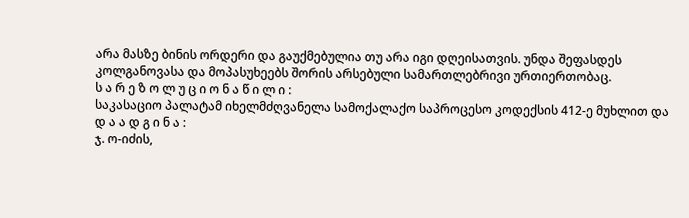არა მასზე ბინის ორდერი და გაუქმებულია თუ არა იგი დღეისათვის. უნდა შეფასდეს კოლგანოვასა და მოპასუხეებს შორის არსებული სამართლებრივი ურთიერთობაც.
ს ა რ ე ზ ო ლ უ ც ი ო ნ ა წ ი ლ ი :
საკასაციო პალატამ იხელმძღვანელა სამოქალაქო საპროცესო კოდექსის 412-ე მუხლით და
დ ა ა დ გ ი ნ ა :
ჯ. ო-იძის,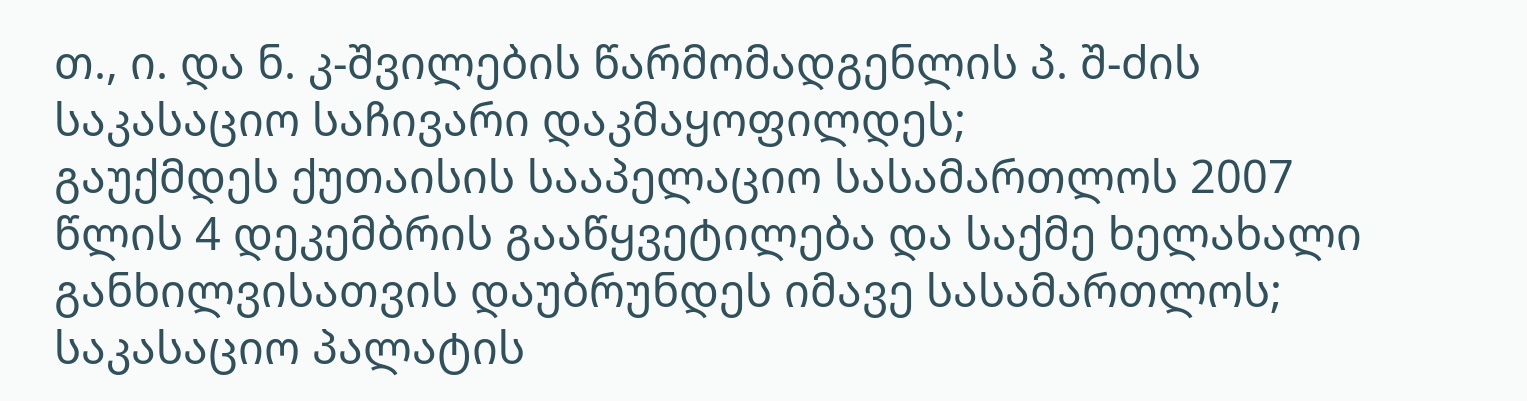თ., ი. და ნ. კ-შვილების წარმომადგენლის პ. შ-ძის საკასაციო საჩივარი დაკმაყოფილდეს;
გაუქმდეს ქუთაისის სააპელაციო სასამართლოს 2007 წლის 4 დეკემბრის გააწყვეტილება და საქმე ხელახალი განხილვისათვის დაუბრუნდეს იმავე სასამართლოს;
საკასაციო პალატის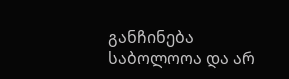განჩინება საბოლოოა და არ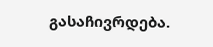გასაჩივრდება.